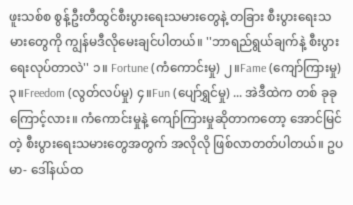ဖူးသစ်စ စွန့်ဦးတီထွင်စီးပွားရေးသမားတွေနဲ့ တခြား စီးပွားရေးသမားတွေကို ကျွန်မဒီလိုမေးချင်ပါတယ်။ ''ဘာရည်ရွယ်ချက်နဲ့ စီးပွားရေးလုပ်တာလဲ'' ၁။ Fortune (ကံကောင်းမှု) ၂။Fame (ကျော်ကြားမှု) ၃။Freedom (လွတ်လပ်မှု) ၄။Fun (ပျော်ရွှင်မှု) ... အဲဒီထဲက တစ် ခုခုကြောင့်လား။ ကံကောင်းမှုနဲ့ ကျော်ကြားမှုဆိုတာကတော့ အောင်မြင်တဲ့ စီးပွားရေးသမားတွေအတွက် အလိုလို ဖြစ်လာတတ်ပါတယ်။ ဥပမာ- ဒေါ်နယ်ထ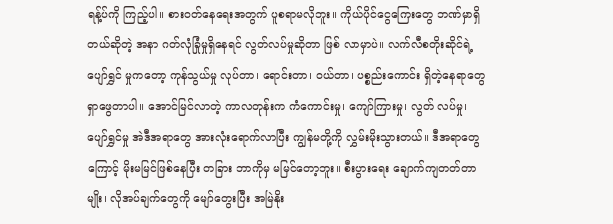ရန့်ပ်ကို ကြည့်ပါ။ စားဝတ်နေရေးအတွက် ပူစရာမလိုဘူး။ ကိုယ်ပိုင်ငွေကြေးတွေ ဘဏ်မှာရှိတယ်ဆိုတဲ့ အနာ ဂတ်လုံခြုံမှုရှိနေရင် လွတ်လပ်မှုဆိုတာ ဖြစ် လာမှာပဲ။ လက်လီစတိုးဆိုင်ရဲ့ ပျော်ရွှင် မှုကတော့ ကုန်သွယ်မှု လုပ်တာ၊ ရောင်းတာ၊ ဝယ်တာ၊ ပစ္စည်းကောင်း ရှိတဲ့နေရာတွေ ရှာဖွေတာပါ။ အောင်မြင်လာတဲ့ ကာလတုန်းက ကံကောင်းမှု၊ ကျော်ကြားမှု၊ လွတ် လပ်မှု၊ ပျော်ရွှင်မှု အဲဒီအရာတွေ အားလုံးရောက်လာပြီး ကျွန်မတို့ကို လွှမ်းမိုးသွားတယ်။ ဒီအရာတွေ ကြောင့် မိုးမမြင်ဖြစ်နေပြီး တခြား ဘာကိုမှ မမြင်တော့ဘူး။ စီးပွားရေး ချောက်ကျတတ်တာမျိုး၊ လိုအပ်ချက်တွေကို မျော်တွေးပြီး အမြဲနိုး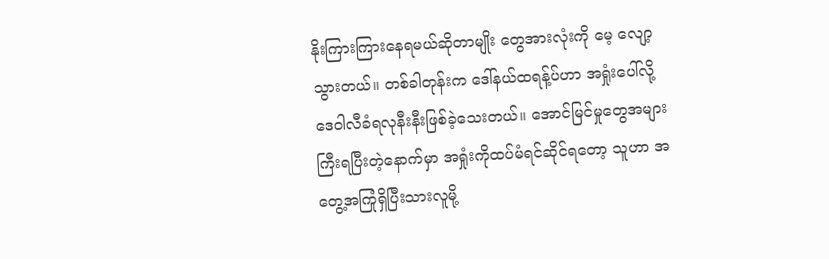နိုးကြားကြားနေရမယ်ဆိုတာမျိုး တွေအားလုံးကို မေ့ လျော့သွားတယ်။ တစ်ခါတုန်းက ဒေါ်နယ်ထရန့်ပ်ဟာ အရှုံးပေါ်လို့ ဒေဝါလီခံရလုနီးနီးဖြစ်ခဲ့သေးတယ်။ အောင်မြင်မှုတွေအများ ကြီးရပြီးတဲ့နောက်မှာ အရှုံးကိုထပ်မံရင်ဆိုင်ရတော့ သူဟာ အတွေ့အကြုံရှိပြီးသားလူမို့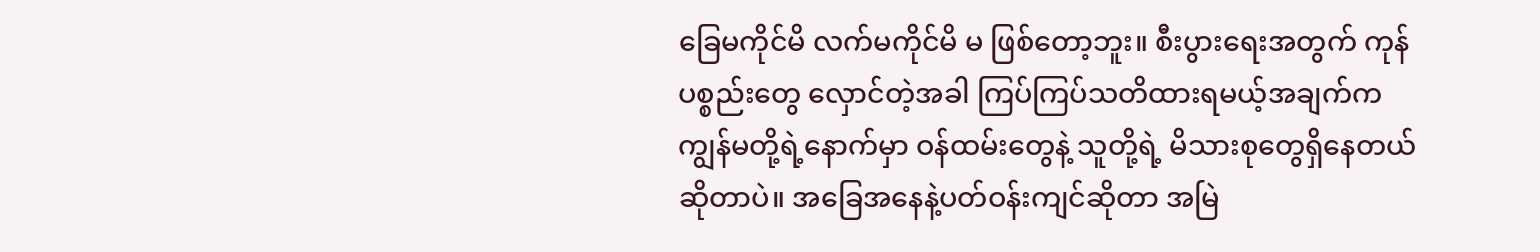ခြေမကိုင်မိ လက်မကိုင်မိ မ ဖြစ်တော့ဘူး။ စီးပွားရေးအတွက် ကုန်ပစ္စည်းတွေ လှောင်တဲ့အခါ ကြပ်ကြပ်သတိထားရမယ့်အချက်က ကျွန်မတို့ရဲ့နောက်မှာ ဝန်ထမ်းတွေနဲ့ သူတို့ရဲ့ မိသားစုတွေရှိနေတယ်ဆိုတာပဲ။ အခြေအနေနဲ့ပတ်ဝန်းကျင်ဆိုတာ အမြဲ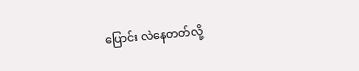ပြောင်း လဲနေတတ်လို့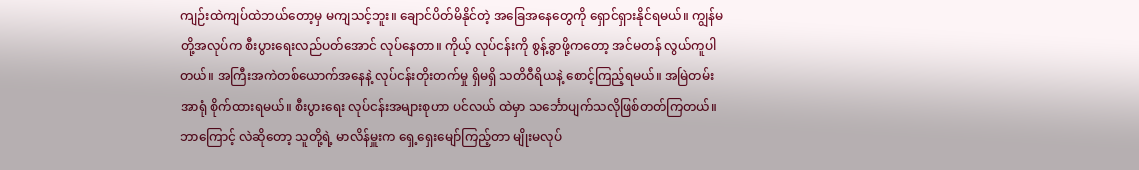ကျဉ်းထဲကျပ်ထဲဘယ်တော့မှ မကျသင့်ဘူး။ ချောင်ပိတ်မိနိုင်တဲ့ အခြေအနေတွေကို ရှောင်ရှားနိုင်ရမယ်။ ကျွန်မတို့အလုပ်က စီးပွားရေးလည်ပတ်အောင် လုပ်နေတာ။ ကိုယ့် လုပ်ငန်းကို စွန့်ခွာဖို့ကတော့ အင်မတန် လွယ်ကူပါ တယ်။ အကြီးအကဲတစ်ယောက်အနေနဲ့ လုပ်ငန်းတိုးတက်မှု ရှိမရှိ သတိဝီရိယနဲ့ စောင့်ကြည့်ရမယ်။ အမြဲတမ်း အာရုံ စိုက်ထားရမယ်။ စီးပွားရေး လုပ်ငန်းအများစုဟာ ပင်လယ် ထဲမှာ သင်္ဘောပျက်သလိုဖြစ်တတ်ကြတယ်။ ဘာကြောင့် လဲဆိုတော့ သူတို့ရဲ့ မာလိန်မှူးက ရှေ့ရှေးမျော်ကြည့်တာ မျိုးမလုပ်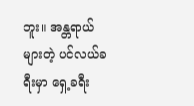ဘူး။ အန္တရာယ်များတဲ့ ပင်လယ်ခရီးမှာ ရှေ့ခရီး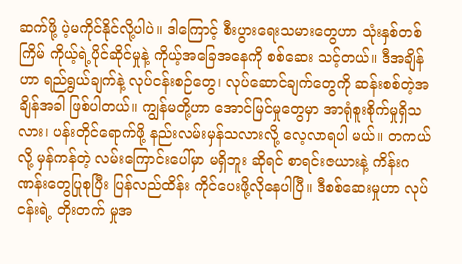ဆက်ဖို့ ပဲ့မကိုင်နိုင်လို့ပါပဲ။ ဒါကြောင့် စီးပွားရေးသမားတွေဟာ သုံးနှစ်တစ် ကြိမ် ကိုယ့်ရဲ့ပိုင်ဆိုင်မှုနဲ့ ကိုယ့်အခြေအနေကို စစ်ဆေး သင့်တယ်။ ဒီအချိန်ဟာ ရည်ရွယ်ချက်နဲ့ လုပ်ငန်းစဉ်တွေ၊ လုပ်ဆောင်ချက်တွေကို ဆန်းစစ်တဲ့အချိန်အခါ ဖြစ်ပါတယ်။ ကျွန်မတို့ဟာ အောင်မြင်မှုတွေမှာ အာရုံစူးစိုက်မှုရှိသလား၊ ပန်းတိုင်ရောက်ဖို့ နည်းလမ်းမှန်သလားလို့ လေ့လာရပါ မယ်။ တကယ်လို့ မှန်ကန်တဲ့ လမ်းကြောင်းပေါ်မှာ မရှိဘူး ဆိုရင် စာရင်းဇယားနဲ့ ကိန်းဂဏန်းတွေပြုစုပြီး ပြန်လည်ထိန်း ကိုင်ပေးဖို့လိုနေပါပြီ။ ဒီစစ်ဆေးမှုဟာ လုပ်ငန်းရဲ့ တိုးတက် မှုအ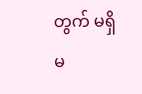တွက် မရှိမ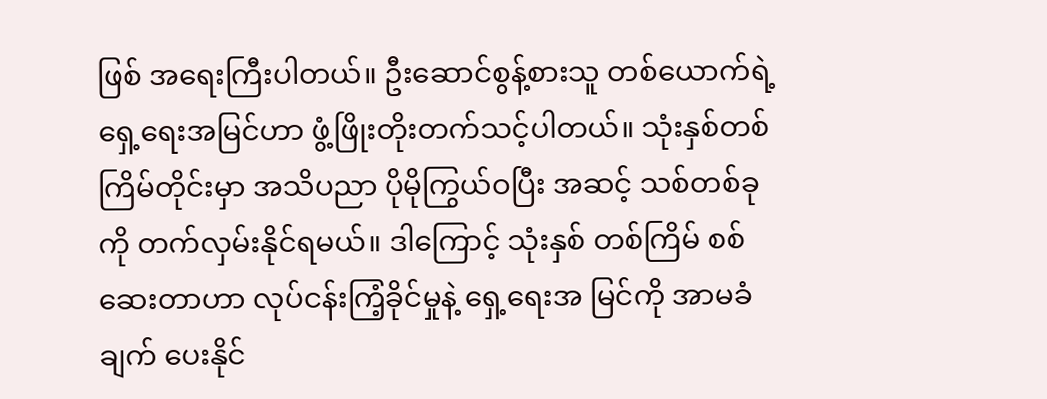ဖြစ် အရေးကြီးပါတယ်။ ဦးဆောင်စွန့်စားသူ တစ်ယောက်ရဲ့ ရှေ့ရေးအမြင်ဟာ ဖွံ့ဖြိုးတိုးတက်သင့်ပါတယ်။ သုံးနှစ်တစ်ကြိမ်တိုင်းမှာ အသိပညာ ပိုမိုကြွယ်ဝပြီး အဆင့် သစ်တစ်ခုကို တက်လှမ်းနိုင်ရမယ်။ ဒါကြောင့် သုံးနှစ် တစ်ကြိမ် စစ်ဆေးတာဟာ လုပ်ငန်းကြံ့ခိုင်မှုနဲ့ ရှေ့ရေးအ မြင်ကို အာမခံချက် ပေးနိုင်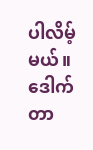ပါလိမ့်မယ်။
ဒေါက်တာ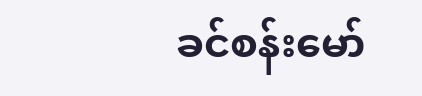ခင်စန်းမော်